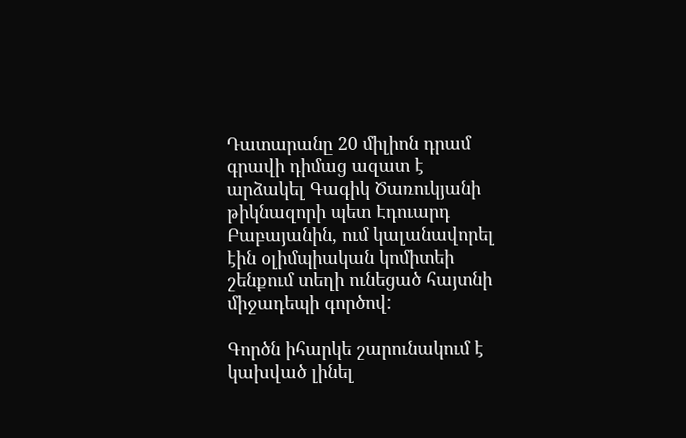Դատարանը 20 միլիոն դրամ գրավի դիմաց ազատ է արձակել Գագիկ Ծառուկյանի թիկնազորի պետ Էդուարդ Բաբայանին, ում կալանավորել էին օլիմպիական կոմիտեի շենքում տեղի ունեցած հայտնի միջադեպի գործով:

Գործն իհարկե շարունակում է կախված լինել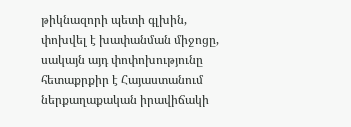թիկնազորի պետի գլխին, փոխվել է խափանման միջոցը, սակայն այդ փոփոխությունը հետաքրքիր է Հայաստանում ներքաղաքական իրավիճակի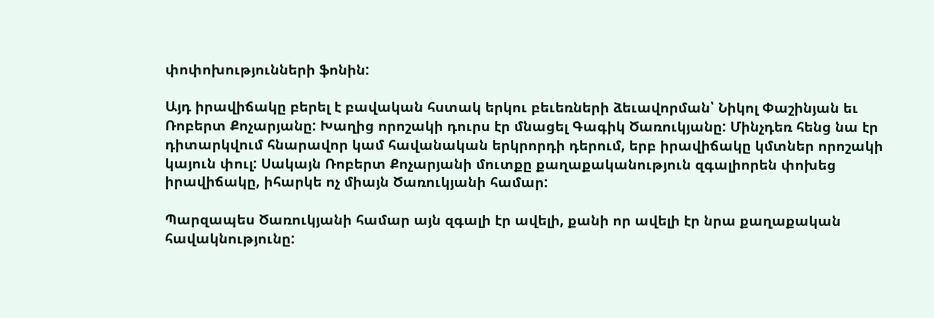փոփոխությունների ֆոնին:

Այդ իրավիճակը բերել է բավական հստակ երկու բեւեռների ձեւավորման՝ Նիկոլ Փաշինյան եւ Ռոբերտ Քոչարյանը: Խաղից որոշակի դուրս էր մնացել Գագիկ Ծառուկյանը: Մինչդեռ հենց նա էր դիտարկվում հնարավոր կամ հավանական երկրորդի դերում, երբ իրավիճակը կմտներ որոշակի կայուն փուլ: Սակայն Ռոբերտ Քոչարյանի մուտքը քաղաքականություն զգալիորեն փոխեց իրավիճակը, իհարկե ոչ միայն Ծառուկյանի համար:

Պարզապես Ծառուկյանի համար այն զգալի էր ավելի, քանի որ ավելի էր նրա քաղաքական հավակնությունը: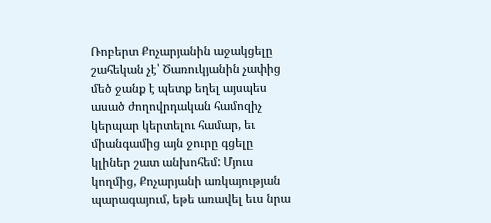Ռոբերտ Քոչարյանին աջակցելը շահեկան չէ՝ Ծառուկյանին չափից մեծ ջանք է պետք եղել այսպես ասած ժողովրդական համոզիչ կերպար կերտելու համար, եւ միանգամից այն ջուրը գցելը կլիներ շատ անխոհեմ: Մյուս կողմից, Քոչարյանի առկայության պարագայում, եթե առավել եւս նրա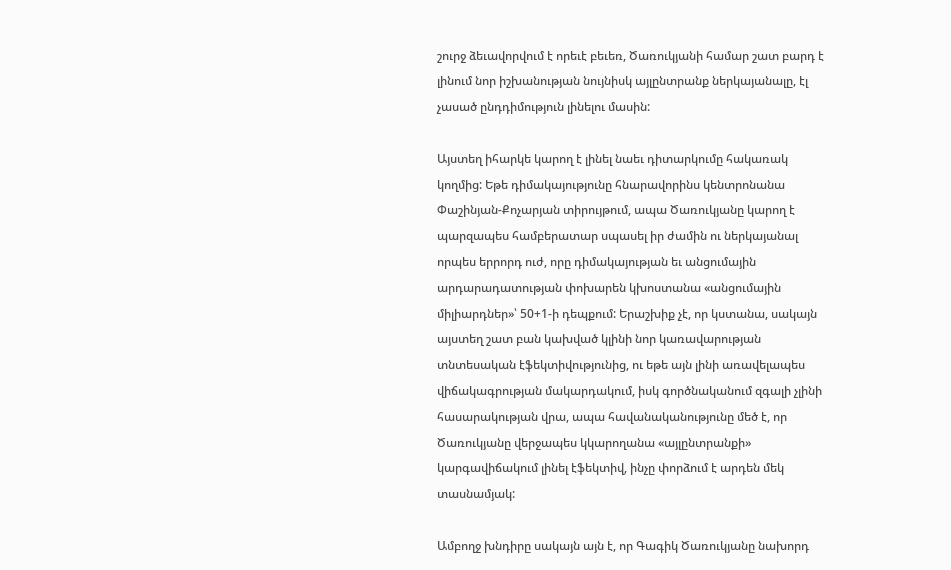շուրջ ձեւավորվում է որեւէ բեւեռ, Ծառուկյանի համար շատ բարդ է լինում նոր իշխանության նույնիսկ այլընտրանք ներկայանալը, էլ չասած ընդդիմություն լինելու մասին:

Այստեղ իհարկե կարող է լինել նաեւ դիտարկումը հակառակ կողմից: Եթե դիմակայությունը հնարավորինս կենտրոնանա Փաշինյան-Քոչարյան տիրույթում, ապա Ծառուկյանը կարող է պարզապես համբերատար սպասել իր ժամին ու ներկայանալ որպես երրորդ ուժ, որը դիմակայության եւ անցումային արդարադատության փոխարեն կխոստանա «անցումային միլիարդներ»՝ 50+1-ի դեպքում: Երաշխիք չէ, որ կստանա, սակայն այստեղ շատ բան կախված կլինի նոր կառավարության տնտեսական էֆեկտիվությունից, ու եթե այն լինի առավելապես վիճակագրության մակարդակում, իսկ գործնականում զգալի չլինի հասարակության վրա, ապա հավանականությունը մեծ է, որ Ծառուկյանը վերջապես կկարողանա «այլընտրանքի» կարգավիճակում լինել էֆեկտիվ, ինչը փորձում է արդեն մեկ տասնամյակ:

Ամբողջ խնդիրը սակայն այն է, որ Գագիկ Ծառուկյանը նախորդ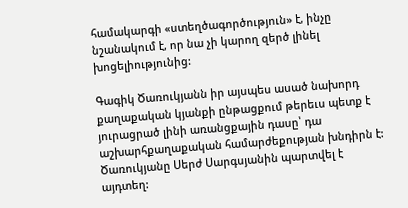համակարգի «ստեղծագործություն» է, ինչը նշանակում է, որ նա չի կարող զերծ լինել խոցելիությունից:

Գագիկ Ծառուկյանն իր այսպես ասած նախորդ քաղաքական կյանքի ընթացքում թերեւս պետք է յուրացրած լինի առանցքային դասը՝ դա աշխարհքաղաքական համարժեքության խնդիրն է: Ծառուկյանը Սերժ Սարգսյանին պարտվել է այդտեղ: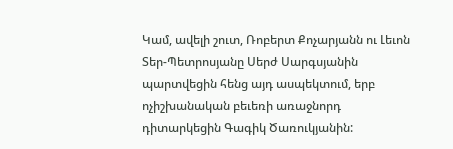Կամ, ավելի շուտ, Ռոբերտ Քոչարյանն ու Լեւոն Տեր-Պետրոսյանը Սերժ Սարգսյանին պարտվեցին հենց այդ ասպեկտում, երբ ոչիշխանական բեւեռի առաջնորդ դիտարկեցին Գագիկ Ծառուկյանին: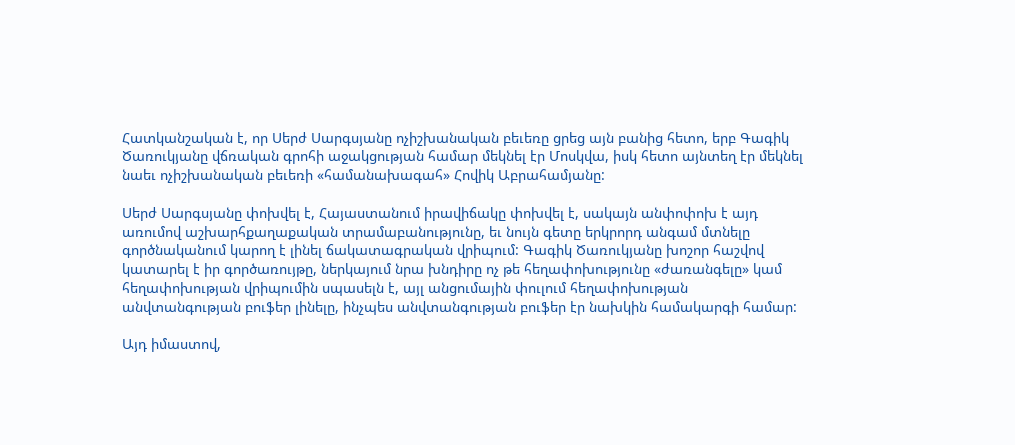Հատկանշական է, որ Սերժ Սարգսյանը ոչիշխանական բեւեռը ցրեց այն բանից հետո, երբ Գագիկ Ծառուկյանը վճռական գրոհի աջակցության համար մեկնել էր Մոսկվա, իսկ հետո այնտեղ էր մեկնել նաեւ ոչիշխանական բեւեռի «համանախագահ» Հովիկ Աբրահամյանը:

Սերժ Սարգսյանը փոխվել է, Հայաստանում իրավիճակը փոխվել է, սակայն անփոփոխ է այդ առումով աշխարհքաղաքական տրամաբանությունը, եւ նույն գետը երկրորդ անգամ մտնելը գործնականում կարող է լինել ճակատագրական վրիպում: Գագիկ Ծառուկյանը խոշոր հաշվով կատարել է իր գործառույթը, ներկայում նրա խնդիրը ոչ թե հեղափոխությունը «ժառանգելը» կամ հեղափոխության վրիպումին սպասելն է, այլ անցումային փուլում հեղափոխության անվտանգության բուֆեր լինելը, ինչպես անվտանգության բուֆեր էր նախկին համակարգի համար:

Այդ իմաստով,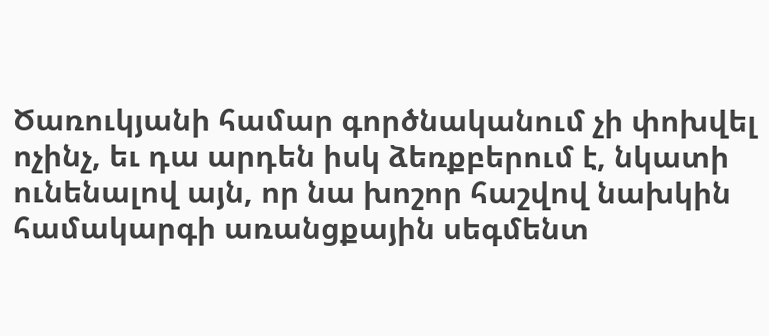Ծառուկյանի համար գործնականում չի փոխվել ոչինչ, եւ դա արդեն իսկ ձեռքբերում է, նկատի ունենալով այն, որ նա խոշոր հաշվով նախկին համակարգի առանցքային սեգմենտ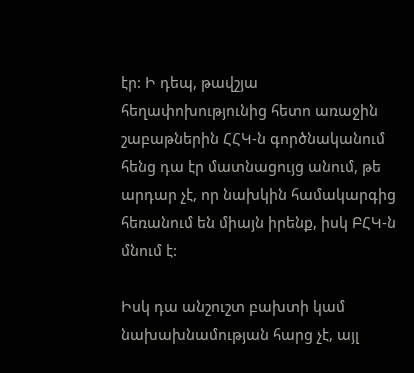էր: Ի դեպ, թավշյա հեղափոխությունից հետո առաջին շաբաթներին ՀՀԿ-ն գործնականում հենց դա էր մատնացույց անում, թե արդար չէ, որ նախկին համակարգից հեռանում են միայն իրենք, իսկ ԲՀԿ-ն մնում է:

Իսկ դա անշուշտ բախտի կամ նախախնամության հարց չէ, այլ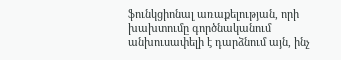ֆունկցիոնալ առաքելության, որի խախտումը գործնականում անխուսափելի է դարձնում այն, ինչ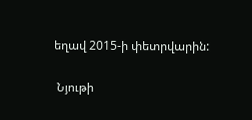եղավ 2015-ի փետրվարին:

 Նյութի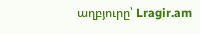աղբյուրը՝ Lragir.am